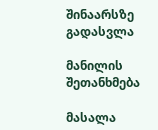შინაარსზე გადასვლა

მანილის შეთანხმება

მასალა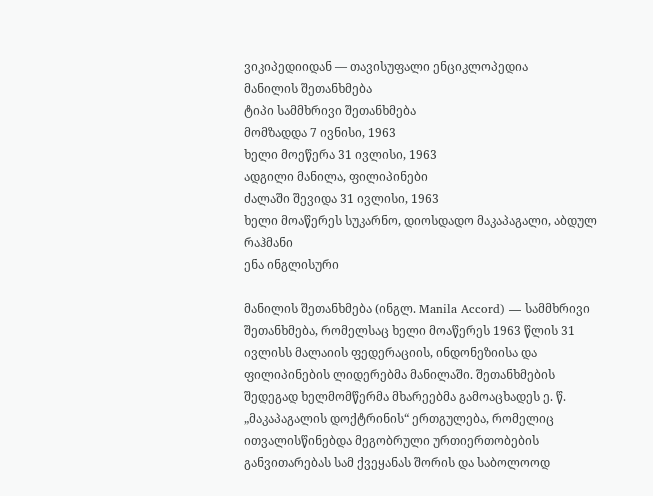ვიკიპედიიდან — თავისუფალი ენციკლოპედია
მანილის შეთანხმება
ტიპი სამმხრივი შეთანხმება
მომზადდა 7 ივნისი, 1963
ხელი მოეწერა 31 ივლისი, 1963
ადგილი მანილა, ფილიპინები
ძალაში შევიდა 31 ივლისი, 1963
ხელი მოაწერეს სუკარნო, დიოსდადო მაკაპაგალი, აბდულ რაჰმანი
ენა ინგლისური

მანილის შეთანხმება (ინგლ. Manila Accord) — სამმხრივი შეთანხმება, რომელსაც ხელი მოაწერეს 1963 წლის 31 ივლისს მალაიის ფედერაციის, ინდონეზიისა და ფილიპინების ლიდერებმა მანილაში. შეთანხმების შედეგად ხელმომწერმა მხარეებმა გამოაცხადეს ე. წ. „მაკაპაგალის დოქტრინის“ ერთგულება, რომელიც ითვალისწინებდა მეგობრული ურთიერთობების განვითარებას სამ ქვეყანას შორის და საბოლოოდ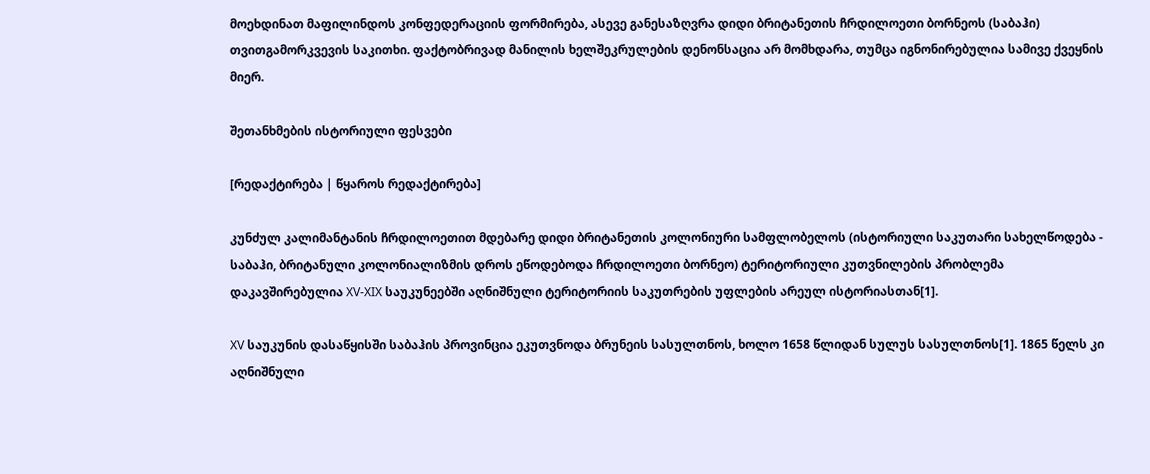მოეხდინათ მაფილინდოს კონფედერაციის ფორმირება, ასევე განესაზღვრა დიდი ბრიტანეთის ჩრდილოეთი ბორნეოს (საბაჰი) თვითგამორკვევის საკითხი. ფაქტობრივად მანილის ხელშეკრულების დენონსაცია არ მომხდარა, თუმცა იგნონირებულია სამივე ქვეყნის მიერ.

შეთანხმების ისტორიული ფესვები

[რედაქტირება | წყაროს რედაქტირება]

კუნძულ კალიმანტანის ჩრდილოეთით მდებარე დიდი ბრიტანეთის კოლონიური სამფლობელოს (ისტორიული საკუთარი სახელწოდება - საბაჰი, ბრიტანული კოლონიალიზმის დროს ეწოდებოდა ჩრდილოეთი ბორნეო) ტერიტორიული კუთვნილების პრობლემა დაკავშირებულია XV-XIX საუკუნეებში აღნიშნული ტერიტორიის საკუთრების უფლების არეულ ისტორიასთან[1].

XV საუკუნის დასაწყისში საბაჰის პროვინცია ეკუთვნოდა ბრუნეის სასულთნოს, ხოლო 1658 წლიდან სულუს სასულთნოს[1]. 1865 წელს კი აღნიშნული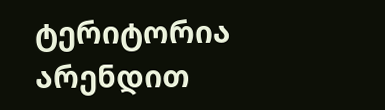ტერიტორია არენდით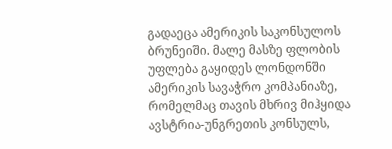გადაეცა ამერიკის საკონსულოს ბრუნეიში. მალე მასზე ფლობის უფლება გაყიდეს ლონდონში ამერიკის სავაჭრო კომპანიაზე, რომელმაც თავის მხრივ მიჰყიდა ავსტრია-უნგრეთის კონსულს,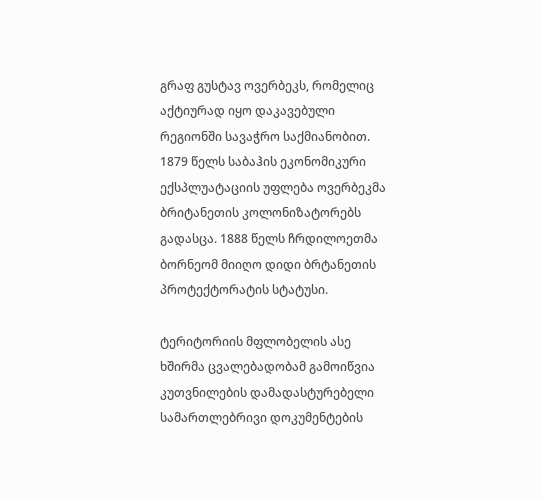გრაფ გუსტავ ოვერბეკს, რომელიც აქტიურად იყო დაკავებული რეგიონში სავაჭრო საქმიანობით. 1879 წელს საბაჰის ეკონომიკური ექსპლუატაციის უფლება ოვერბეკმა ბრიტანეთის კოლონიზატორებს გადასცა. 1888 წელს ჩრდილოეთმა ბორნეომ მიიღო დიდი ბრტანეთის პროტექტორატის სტატუსი.

ტერიტორიის მფლობელის ასე ხშირმა ცვალებადობამ გამოიწვია კუთვნილების დამადასტურებელი სამართლებრივი დოკუმენტების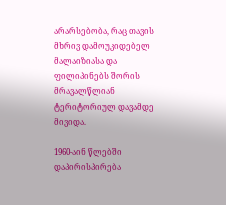არარსებობა, რაც თავის მხრივ დამოუკიდებელ მალაიზიასა და ფილიპინებს შორის მრავალწლიან ტერიტორიულ დავამდე მივიდა.

1960-აინ წლებში დაპირისპირება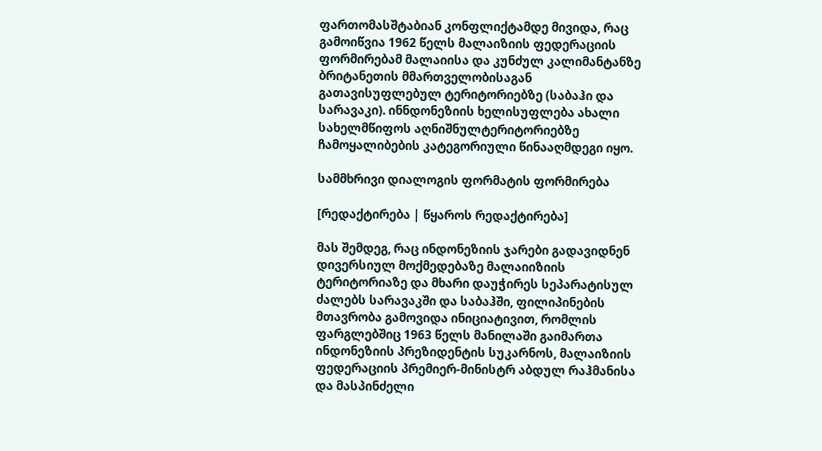ფართომასშტაბიან კონფლიქტამდე მივიდა, რაც გამოიწვია 1962 წელს მალაიზიის ფედერაციის ფორმირებამ მალაიისა და კუნძულ კალიმანტანზე ბრიტანეთის მმართველობისაგან გათავისუფლებულ ტერიტორიებზე (საბაჰი და სარავაკი). ინნდონეზიის ხელისუფლება ახალი სახელმწიფოს აღნიშნულტერიტორიებზე ჩამოყალიბების კატეგორიული წინააღმდეგი იყო.

სამმხრივი დიალოგის ფორმატის ფორმირება

[რედაქტირება | წყაროს რედაქტირება]

მას შემდეგ, რაც ინდონეზიის ჯარები გადავიდნენ დივერსიულ მოქმედებაზე მალაიიზიის ტერიტორიაზე და მხარი დაუჭირეს სეპარატისულ ძალებს სარავაკში და საბაჰში, ფილიპინების მთავრობა გამოვიდა ინიციატივით, რომლის ფარგლებშიც 1963 წელს მანილაში გაიმართა ინდონეზიის პრეზიდენტის სუკარნოს, მალაიზიის ფედერაციის პრემიერ-მინისტრ აბდულ რაჰმანისა და მასპინძელი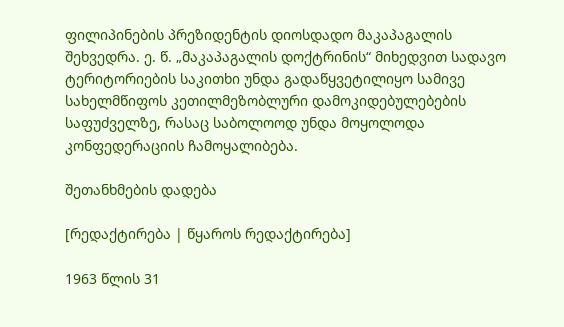ფილიპინების პრეზიდენტის დიოსდადო მაკაპაგალის შეხვედრა. ე. წ. „მაკაპაგალის დოქტრინის“ მიხედვით სადავო ტერიტორიების საკითხი უნდა გადაწყვეტილიყო სამივე სახელმწიფოს კეთილმეზობლური დამოკიდებულებების საფუძველზე, რასაც საბოლოოდ უნდა მოყოლოდა კონფედერაციის ჩამოყალიბება.

შეთანხმების დადება

[რედაქტირება | წყაროს რედაქტირება]

1963 წლის 31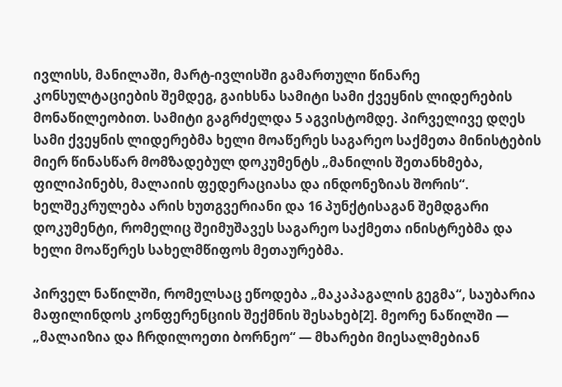ივლისს, მანილაში, მარტ-ივლისში გამართული წინარე კონსულტაციების შემდეგ, გაიხსნა სამიტი სამი ქვეყნის ლიდერების მონაწილეობით. სამიტი გაგრძელდა 5 აგვისტომდე. პირველივე დღეს სამი ქვეყნის ლიდერებმა ხელი მოაწერეს საგარეო საქმეთა მინისტების მიერ წინასწარ მომზადებულ დოკუმენტს „მანილის შეთანხმება, ფილიპინებს, მალაიის ფედერაციასა და ინდონეზიას შორის“. ხელშეკრულება არის ხუთგვერიანი და 16 პუნქტისაგან შემდგარი დოკუმენტი, რომელიც შეიმუშავეს საგარეო საქმეთა ინისტრებმა და ხელი მოაწერეს სახელმწიფოს მეთაურებმა.

პირველ ნაწილში, რომელსაც ეწოდება „მაკაპაგალის გეგმა“, საუბარია მაფილინდოს კონფერენციის შექმნის შესახებ[2]. მეორე ნაწილში — „მალაიზია და ჩრდილოეთი ბორნეო“ — მხარები მიესალმებიან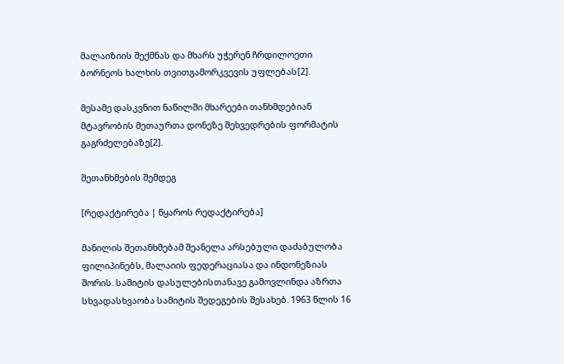მალაიზიის შექმნას და მხარს უჭერენ ჩრდილოეთი ბორნეოს ხალხის თვითგამორკვევის უფლებას[2].

მესამე დასკვნით ნაწილში მხარეები თანხმდებიან მტავრობის მეთაურთა დონეზე შეხვედრების ფორმატის გაგრძელებაზე[2].

შეთანხმების შემდეგ

[რედაქტირება | წყაროს რედაქტირება]

მანილის შეთანხმებამ შეანელა არსებული დაძაბულობა ფილიპინებს, მალაიის ფედერაციასა და ინდონეზიას შორის. სამიტის დასულებისთანავე გამოვლინდა აზრთა სხვადასხვაობა სამიტის შედეგების შესახებ. 1963 წლის 16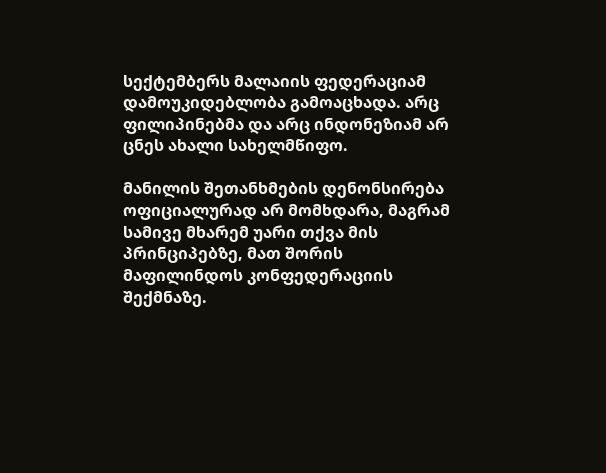სექტემბერს მალაიის ფედერაციამ დამოუკიდებლობა გამოაცხადა. არც ფილიპინებმა და არც ინდონეზიამ არ ცნეს ახალი სახელმწიფო.

მანილის შეთანხმების დენონსირება ოფიციალურად არ მომხდარა, მაგრამ სამივე მხარემ უარი თქვა მის პრინციპებზე, მათ შორის მაფილინდოს კონფედერაციის შექმნაზე.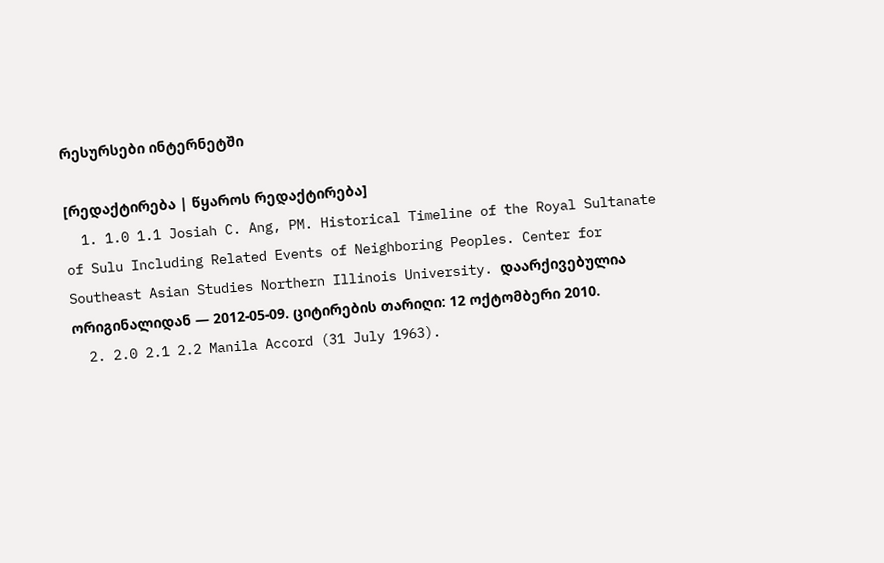რესურსები ინტერნეტში

[რედაქტირება | წყაროს რედაქტირება]
  1. 1.0 1.1 Josiah C. Ang, PM. Historical Timeline of the Royal Sultanate of Sulu Including Related Events of Neighboring Peoples. Center for Southeast Asian Studies Northern Illinois University. დაარქივებულია ორიგინალიდან — 2012-05-09. ციტირების თარიღი: 12 ოქტომბერი 2010.
  2. 2.0 2.1 2.2 Manila Accord (31 July 1963).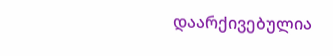დაარქივებულია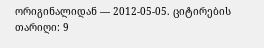ორიგინალიდან — 2012-05-05. ციტირების თარიღი: 9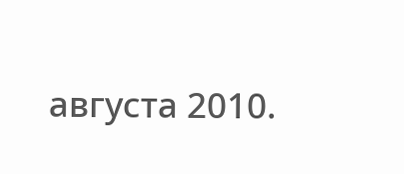августа 2010.